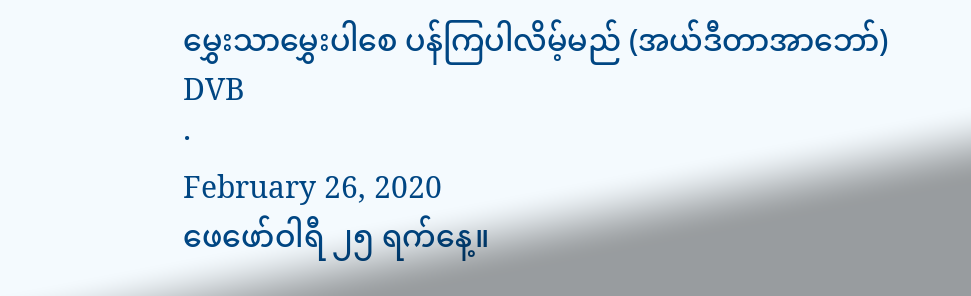မွှေးသာမွှေးပါစေ ပန်ကြပါလိမ့်မည် (အယ်ဒီတာအာဘော်)
DVB
·
February 26, 2020
ဖေဖော်ဝါရီ ၂၅ ရက်နေ့။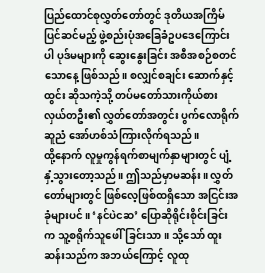ပြည်ထောင်စုလွှတ်တော်တွင် ဒုတိယအကြိမ်ပြင်ဆင်မည့် ဖွဲ့စည်းပုံအခြေခံဥပဒေကြောင်းပါ ပုဒ်မများကို ဆွေးနွေးခြင်း အစီအစဉ်စတင်သောနေ့ ဖြစ်သည်။ စလျှင်စချင်း ဆောက်နှင့်ထွင်း ဆိုသကဲ့သို့ တပ်မတော်သားကိုယ်စားလှယ်တဦး၏ လွှတ်တော်အတွင်း ပွက်လောရိုက် ဆူညံ အော်ဟစ်သံကြားလိုက်ရသည်။
ထို့နောက် လူမှုကွန်ရက်စာမျက်နှာများတွင် ပျံ့နှံ့သွားတော့သည်။ ဤသည်မှာမဆန်း။ လွှတ်တော်များတွင် ဖြစ်လေ့ဖြစ်ထရှိသော အငြင်းအခုံများပင်။ ‘နင်ပဲငဆ’ ပြောဆိုရိုင်းစိုင်းခြင်းက သူ့စရိုက်သူဖေါ်ခြင်းသာ။ သို့သော် ထူးဆန်းသည်က အဘယ်ကြောင့် လူထု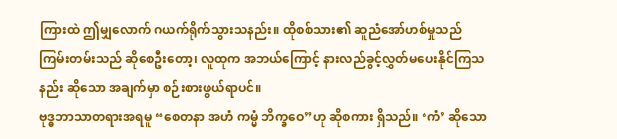ကြားထဲ ဤမျှလောက် ဂယက်ရိုက်သွားသနည်း။ ထိုစစ်သား၏ ဆူညံအော်ဟစ်မှုသည် ကြမ်းတမ်းသည် ဆိုစေဦးတော့၊ လူထုက အဘယ်ကြောင့် နားလည်ခွင့်လွှတ်မပေးနိုင်ကြသနည်း ဆိုသော အချက်မှာ စဉ်းစားဖွယ်ရာပင်။
ဗုဒ္ဓဘာသာတရားအရမူ “စေတနာ အဟံ ကမ္မံ ဘိက္ခဝေ”ဟု ဆိုစကား ရှိသည်။ ‘ကံ’ ဆိုသော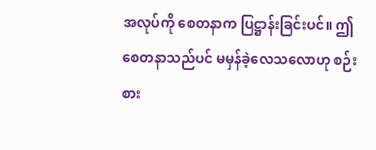အလုပ်ကို စေတနာက ပြဋ္ဌာန်းခြင်းပင်။ ဤစေတနာသည်ပင် မမှန်ခဲ့လေသလောဟု စဉ်းစား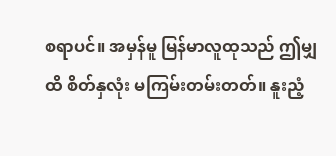စရာပင်။ အမှန်မူ မြန်မာလူထုသည် ဤမျှထိ စိတ်နှလုံး မကြမ်းတမ်းတတ်။ နူးညံ့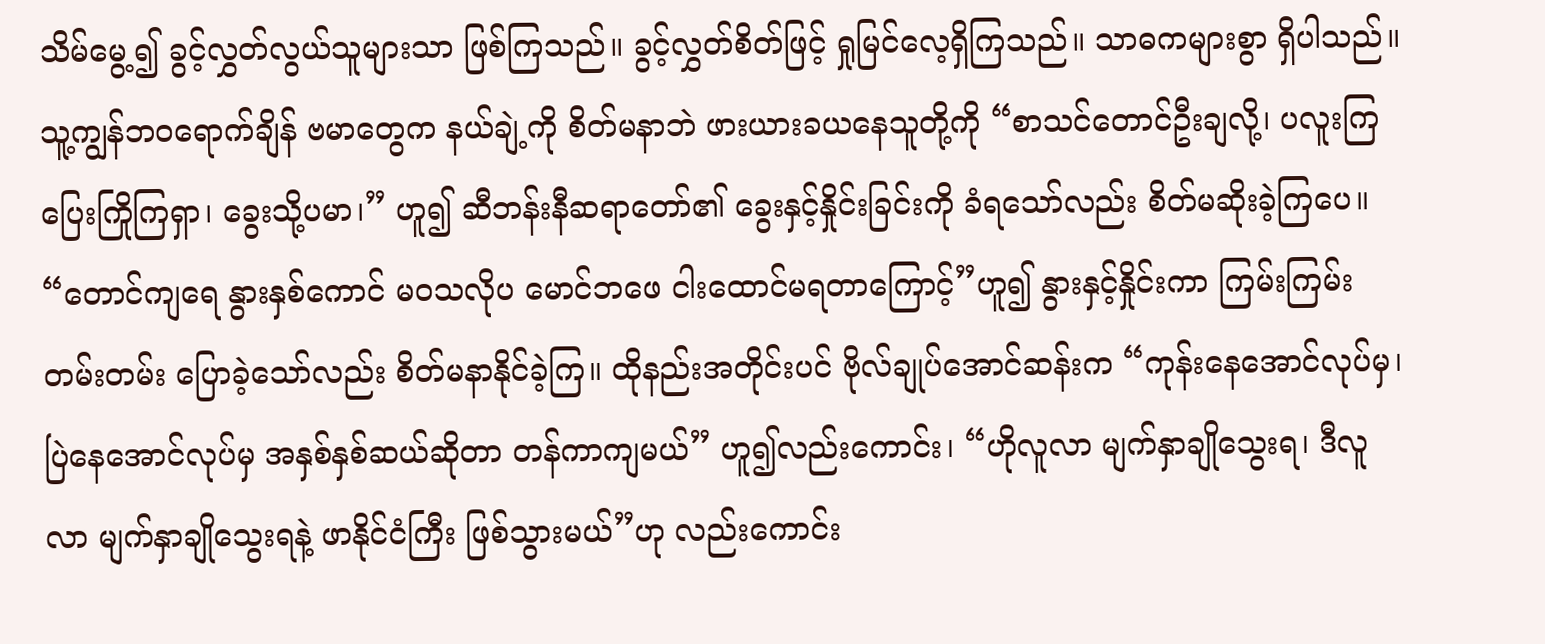သိမ်မွေ့၍ ခွင့်လွှတ်လွယ်သူများသာ ဖြစ်ကြသည်။ ခွင့်လွှတ်စိတ်ဖြင့် ရှုမြင်လေ့ရှိကြသည်။ သာဓကများစွာ ရှိပါသည်။ သူ့ကျွန်ဘဝရောက်ချိန် ဗမာတွေက နယ်ချဲ့ကို စိတ်မနာဘဲ ဖားယားခယနေသူတို့ကို “စာသင်တောင်ဦးချလို့၊ ပလူးကြပြေးကြိုကြရှာ၊ ခွေးသို့ပမာ၊” ဟူ၍ ဆီဘန်းနီဆရာတော်၏ ခွေးနှင့်နှိုင်းခြင်းကို ခံရသော်လည်း စိတ်မဆိုးခဲ့ကြပေ။
“တောင်ကျရေ နွားနှစ်ကောင် မဝသလိုပ မောင်ဘဖေ ငါးထောင်မရတာကြောင့်”ဟူ၍ နွားနှင့်နှိုင်းကာ ကြမ်းကြမ်းတမ်းတမ်း ပြောခဲ့သော်လည်း စိတ်မနာနိုင်ခဲ့ကြ။ ထိုနည်းအတိုင်းပင် ဗိုလ်ချုပ်အောင်ဆန်းက “ကုန်းနေအောင်လုပ်မှ၊ ပြဲနေအောင်လုပ်မှ အနှစ်နှစ်ဆယ်ဆိုတာ တန်ကာကျမယ်” ဟူ၍လည်းကောင်း၊ “ဟိုလူလာ မျက်နှာချိုသွေးရ၊ ဒီလူလာ မျက်နှာချိုသွေးရနဲ့ ဖာနိုင်ငံကြီး ဖြစ်သွားမယ်”ဟု လည်းကောင်း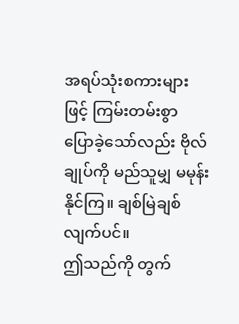အရပ်သုံးစကားများဖြင့် ကြမ်းတမ်းစွာ ပြောခဲ့သော်လည်း ဗိုလ်ချုပ်ကို မည်သူမျှ မမုန်းနိုင်ကြ။ ချစ်မြဲချစ်လျက်ပင်။
ဤသည်ကို တွက်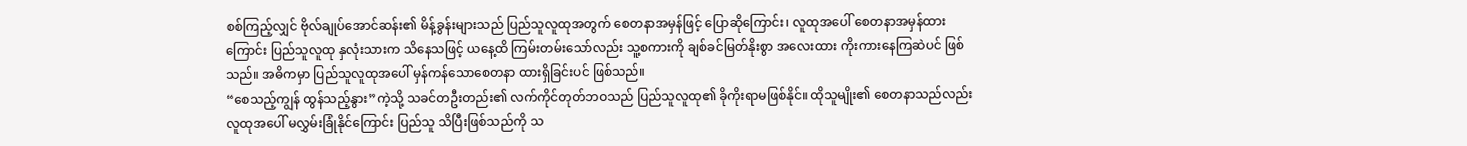စစ်ကြည့်လျှင် ဗိုလ်ချုပ်အောင်ဆန်း၏ မိန့်ခွန်းများသည် ပြည်သူလူထုအတွက် စေတနာအမှန်ဖြင့် ပြောဆိုကြောင်း၊ လူထုအပေါ် စေတနာအမှန်ထားကြောင်း ပြည်သူလူထု နှလုံးသားက သိနေသဖြင့် ယနေ့ထိ ကြမ်းတမ်းသော်လည်း သူ့စကားကို ချစ်ခင်မြတ်နိုးစွာ အလေးထား ကိုးကားနေကြဆဲပင် ဖြစ်သည်။ အဓိကမှာ ပြည်သူလူထုအပေါ် မှန်ကန်သောစေတနာ ထားရှိခြင်းပင် ဖြစ်သည်။
“စေသည့်ကျွန် ထွန်သည့်နွား”ကဲ့သို့ သခင်တဦးတည်း၏ လက်ကိုင်တုတ်ဘဝသည် ပြည်သူလူထု၏ ခိုကိုးရာမဖြစ်နိုင်။ ထိုသူမျိုး၏ စေတနာသည်လည်း လူထုအပေါ် မလွှမ်းခြုံနိုင်ကြောင်း ပြည်သူ သိပြီးဖြစ်သည်ကို သ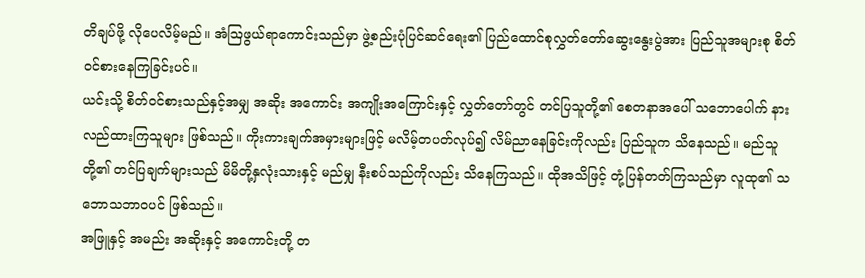တိချပ်ဖို့ လိုပေလိမ့်မည်။ အံဩဖွယ်ရာကောင်းသည်မှာ ဖွဲ့စည်းပုံပြင်ဆင်ရေး၏ ပြည်ထောင်စုလွှတ်တော်ဆွေးနွေးပွဲအား ပြည်သူအများစု စိတ်ဝင်စားနေကြခြင်းပင်။
ယင်းသို့ စိတ်ဝင်စားသည်နှင့်အမျှ အဆိုး အကောင်း အကျိုးအကြောင်းနှင့် လွှတ်တော်တွင် တင်ပြသူတို့၏ စေတနာအပေါ် သဘောပေါက် နားလည်ထားကြသူများ ဖြစ်သည်။ ကိုးကားချက်အမှားများဖြင့် မလိမ့်တပတ်လုပ်၍ လိမ်ညာနေခြင်းကိုလည်း ပြည်သူက သိနေသည်။ မည်သူတို့၏ တင်ပြချက်များသည် မိမိတို့နှလုံးသားနှင့် မည်မျှ နီးစပ်သည်ကိုလည်း သိနေကြသည်။ ထိုအသိဖြင့် တုံ့ပြန်တတ်ကြသည်မှာ လူထု၏ သဘောသဘာဝပင် ဖြစ်သည်။
အဖြူနှင့် အမည်း အဆိုးနှင့် အကောင်းတို့ တ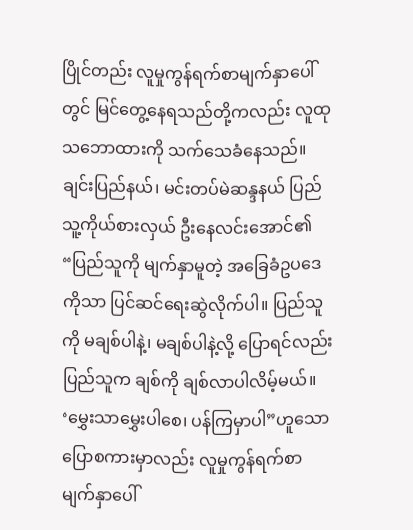ပြိုင်တည်း လူမှုကွန်ရက်စာမျက်နှာပေါ်တွင် မြင်တွေ့နေရသည်တို့ကလည်း လူထုသဘောထားကို သက်သေခံနေသည်။ ချင်းပြည်နယ်၊ မင်းတပ်မဲဆန္ဒနယ် ပြည်သူ့ကိုယ်စားလှယ် ဦးနေလင်းအောင်၏ “ပြည်သူကို မျက်နှာမူတဲ့ အခြေခံဥပဒေကိုသာ ပြင်ဆင်ရေးဆွဲလိုက်ပါ။ ပြည်သူကို မချစ်ပါနဲ့၊ မချစ်ပါနဲ့လို့ ပြောရင်လည်း ပြည်သူက ချစ်ကို ချစ်လာပါလိမ့်မယ်။ ‘မွှေးသာမွှေးပါစေ၊ ပန်ကြမှာပါ”ဟူသော ပြောစကားမှာလည်း လူမှုကွန်ရက်စာမျက်နှာပေါ်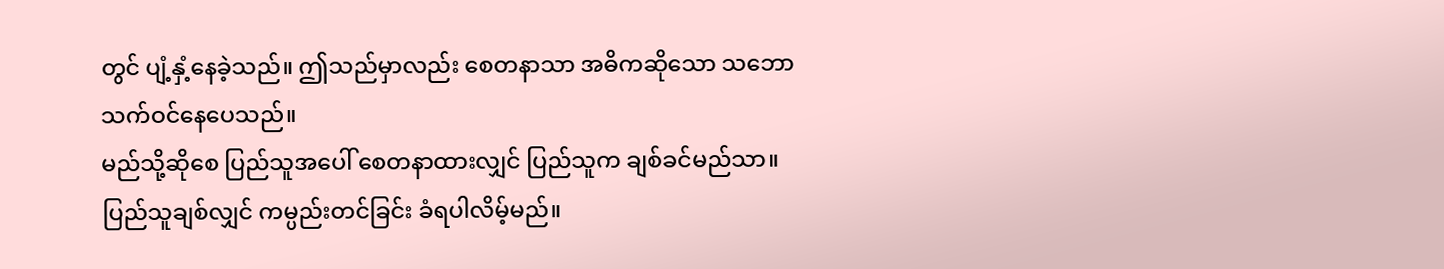တွင် ပျံ့နှံ့နေခဲ့သည်။ ဤသည်မှာလည်း စေတနာသာ အဓိကဆိုသော သဘောသက်ဝင်နေပေသည်။
မည်သို့ဆိုစေ ပြည်သူအပေါ် စေတနာထားလျှင် ပြည်သူက ချစ်ခင်မည်သာ။ ပြည်သူချစ်လျှင် ကမ္ပည်းတင်ခြင်း ခံရပါလိမ့်မည်။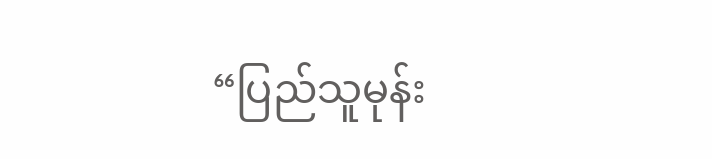“ပြည်သူမုန်း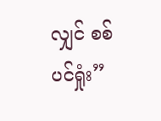လျှင် စစ်ပင်ရှုံး”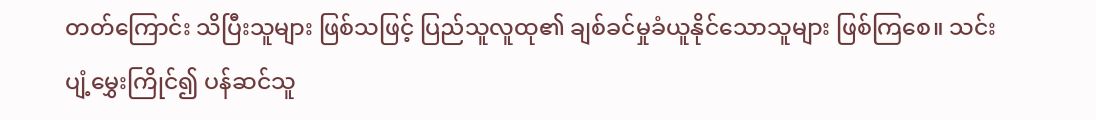တတ်ကြောင်း သိပြီးသူများ ဖြစ်သဖြင့် ပြည်သူလူထု၏ ချစ်ခင်မှုခံယူနိုင်သောသူများ ဖြစ်ကြစေ။ သင်းပျံ့မွှေးကြိုင်၍ ပန်ဆင်သူ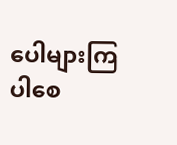ပေါများကြပါစေ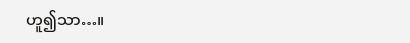ဟူ၍သာ…။